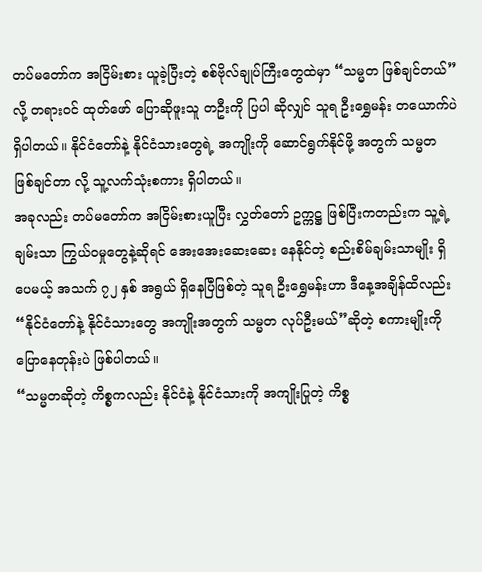တပ်မတော်က အငြိမ်းစား ယူခဲ့ပြီးတဲ့ စစ်ဗိုလ်ချုပ်ကြီးတွေထဲမှာ “သမ္မတ ဖြစ်ချင်တယ်”လို့ တရားဝင် ထုတ်ဖော် ပြောဆိုဖူးသူ တဦးကို ပြပါ ဆိုလျှင် သူရ ဦးရွှေမန်း တယောက်ပဲ ရှိပါတယ်။ နိုင်ငံတော်နဲ့ နိုင်ငံသားတွေရဲ့ အကျိုးကို ဆောင်ရွက်နိုင်ဖို့ အတွက် သမ္မတ ဖြစ်ချင်တာ လို့ သူ့လက်သုံးစကား ရှိပါတယ်။
အခုလည်း တပ်မတော်က အငြိမ်းစားယူပြီး လွှတ်တော် ဥက္ကဋ္ဌ ဖြစ်ပြီးကတည်းက သူ့ရဲ့ ချမ်းသာ ကြွယ်ဝမှုတွေနဲ့ဆိုရင် အေးအေးဆေးဆေး နေနိုင်တဲ့ စည်းစိမ်ချမ်းသာမျိုး ရှိပေမယ့် အသက် ၇၂ နှစ် အရွယ် ရှိနေပြီဖြစ်တဲ့ သူရ ဦးရွှေမန်းဟာ ဒီနေ့အချိန်ထိလည်း “နိုင်ငံတော်နဲ့ နိုင်ငံသားတွေ အကျိုးအတွက် သမ္မတ လုပ်ဦးမယ်”ဆိုတဲ့ စကားမျိုးကို ပြောနေတုန်းပဲ ဖြစ်ပါတယ်။
“သမ္မတဆိုတဲ့ ကိစ္စကလည်း နိုင်ငံနဲ့ နိုင်ငံသားကို အကျိုးပြုတဲ့ ကိစ္စ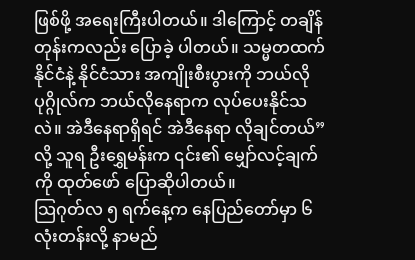ဖြစ်ဖို့ အရေးကြီးပါတယ်။ ဒါကြောင့် တချိန်တုန်းကလည်း ပြောခဲ့ ပါတယ်။ သမ္မတထက် နိုင်ငံနဲ့ နိုင်ငံသား အကျိုးစီးပွားကို ဘယ်လို ပုဂ္ဂိုလ်က ဘယ်လိုနေရာက လုပ်ပေးနိုင်သလဲ။ အဲဒီနေရာရှိရင် အဲဒီနေရာ လိုချင်တယ်”လို့ သူရ ဦးရွှေမန်းက ၎င်း၏ မျှော်လင့်ချက်ကို ထုတ်ဖော် ပြောဆိုပါတယ်။
သြဂုတ်လ ၅ ရက်နေ့က နေပြည်တော်မှာ ၆ လုံးတန်းလို့ နာမည်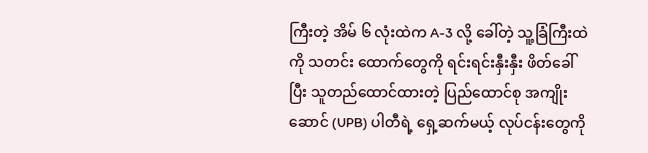ကြီးတဲ့ အိမ် ၆ လုံးထဲက A-3 လို့ ခေါ်တဲ့ သူ့ခြံကြီးထဲကို သတင်း ထောက်တွေကို ရင်းရင်းနှီးနှီး ဖိတ်ခေါ်ပြီး သူတည်ထောင်ထားတဲ့ ပြည်ထောင်စု အကျိုးဆောင် (UPB) ပါတီရဲ့ ရှေ့ဆက်မယ့် လုပ်ငန်းတွေကို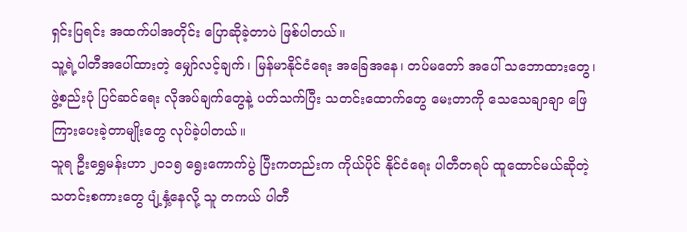ရှင်းပြရင်း အထက်ပါအတိုင်း ပြောဆိုခဲ့တာပဲ ဖြစ်ပါတယ်။
သူ့ရဲ့ပါတီအပေါ်ထားတဲ့ မျှော်လင့်ချက်၊ မြန်မာနိုင်ငံရေး အခြေအနေ၊ တပ်မတော် အပေါ် သဘောထားတွေ၊ ဖွဲ့စည်းပုံ ပြင်ဆင်ရေး လိုအပ်ချက်တွေနဲ့ ပတ်သက်ပြီး သတင်းထောက်တွေ မေးတာကို သေသေချာချာ ဖြေကြားပေးခဲ့တာမျိုးတွေ လုပ်ခဲ့ပါတယ်။
သူရ ဦးရွှေမန်းဟာ ၂၀၁၅ ရွေးကောက်ပွဲ ပြီးကတည်းက ကိုယ်ပိုင် နိုင်ငံရေး ပါတီတရပ် ထူထောင်မယ်ဆိုတဲ့ သတင်းစကားတွေ ပျံ့နှံ့နေလို့ သူ တကယ် ပါတီ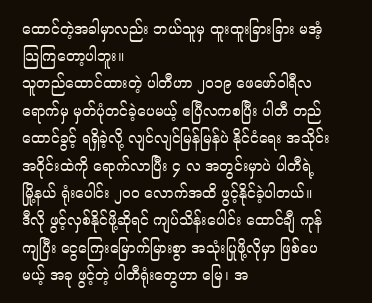ထောင်တဲ့အခါမှာလည်း ဘယ်သူမှ ထူးထူးခြားခြား မအံ့သြကြတော့ပါဘူး။
သူတည်ထောင်ထားတဲ့ ပါတီဟာ ၂၀၁၉ ဖေဖော်ဝါရီလရောက်မှ မှတ်ပုံတင်ခဲ့ပေမယ့် ဧပြီလကစပြီး ပါတီ တည်ထောင်ခွင့် ရရှိခဲ့လို့ လျင်လျင်မြန်မြန်ပဲ နိုင်ငံရေး အသိုင်းအဝိုင်းထဲကို ရောက်လာပြီး ၄ လ အတွင်းမှာပဲ ပါတီရဲ့ မြို့နယ် ရုံးပေါင်း ၂၀၀ လောက်အထိ ဖွင့်နိုင်ခဲ့ပါတယ်။
ဒီလို ဖွင့်လှစ်နိုင်ဖို့ဆိုရင် ကျပ်သိန်းပေါင်း ထောင်ချီ ကုန်ကျပြီး ငွေကြေးမြောက်မြားစွာ အသုံးပြုဖို့လိုမှာ ဖြစ်ပေမယ့် အခု ဖွင့်တဲ့ ပါတီရုံးတွေဟာ မြေ၊ အ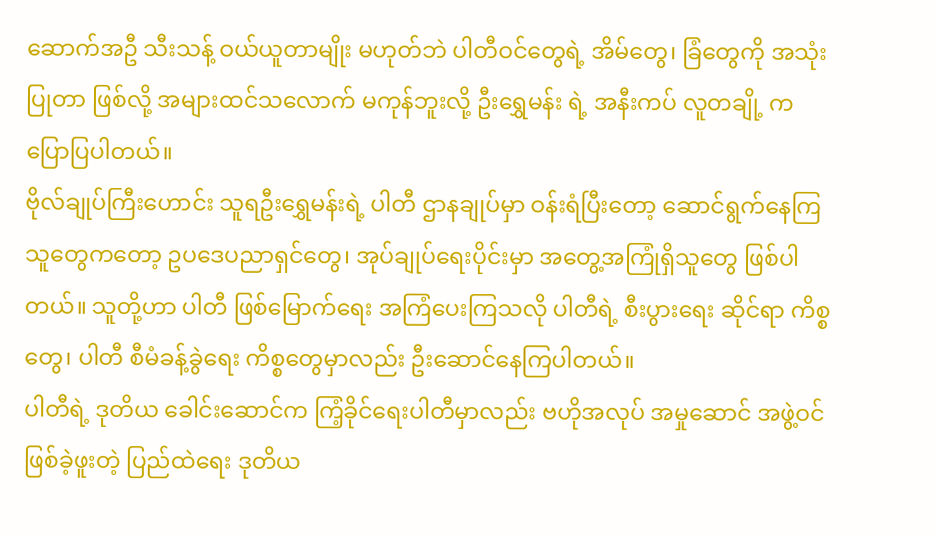ဆောက်အဦ သီးသန့် ဝယ်ယူတာမျိုး မဟုတ်ဘဲ ပါတီဝင်တွေရဲ့ အိမ်တွေ၊ ခြံတွေကို အသုံးပြုတာ ဖြစ်လို့ အများထင်သလောက် မကုန်ဘူးလို့ ဦးရွှေမန်း ရဲ့ အနီးကပ် လူတချို့ က ပြောပြပါတယ်။
ဗိုလ်ချုပ်ကြီးဟောင်း သူရဦးရွှေမန်းရဲ့ ပါတီ ဌာနချုပ်မှာ ဝန်းရံပြီးတော့ ဆောင်ရွက်နေကြသူတွေကတော့ ဥပဒေပညာရှင်တွေ၊ အုပ်ချုပ်ရေးပိုင်းမှာ အတွေ့အကြုံရှိသူတွေ ဖြစ်ပါတယ်။ သူတို့ဟာ ပါတီ ဖြစ်မြောက်ရေး အကြံပေးကြသလို ပါတီရဲ့ စီးပွားရေး ဆိုင်ရာ ကိစ္စတွေ၊ ပါတီ စီမံခန့်ခွဲရေး ကိစ္စတွေမှာလည်း ဦးဆောင်နေကြပါတယ်။
ပါတီရဲ့ ဒုတိယ ခေါင်းဆောင်က ကြံ့ခိုင်ရေးပါတီမှာလည်း ဗဟိုအလုပ် အမှုဆောင် အဖွဲ့ဝင် ဖြစ်ခဲ့ဖူးတဲ့ ပြည်ထဲရေး ဒုတိယ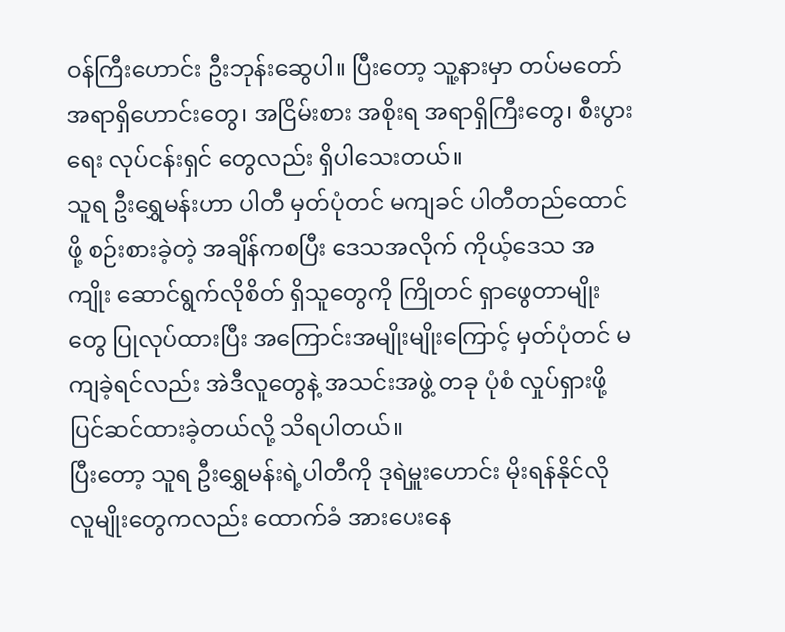ဝန်ကြီးဟောင်း ဦးဘုန်းဆွေပါ။ ပြီးတော့ သူ့နားမှာ တပ်မတော် အရာရှိဟောင်းတွေ၊ အငြိမ်းစား အစိုးရ အရာရှိကြီးတွေ၊ စီးပွားရေး လုပ်ငန်းရှင် တွေလည်း ရှိပါသေးတယ်။
သူရ ဦးရွှေမန်းဟာ ပါတီ မှတ်ပုံတင် မကျခင် ပါတီတည်ထောင်ဖို့ စဉ်းစားခဲ့တဲ့ အချိန်ကစပြီး ဒေသအလိုက် ကိုယ့်ဒေသ အကျိုး ဆောင်ရွက်လိုစိတ် ရှိသူတွေကို ကြိုတင် ရှာဖွေတာမျိုးတွေ ပြုလုပ်ထားပြီး အကြောင်းအမျိုးမျိုးကြောင့် မှတ်ပုံတင် မကျခဲ့ရင်လည်း အဲဒီလူတွေနဲ့ အသင်းအဖွဲ့ တခု ပုံစံ လှုပ်ရှားဖို့ ပြင်ဆင်ထားခဲ့တယ်လို့ သိရပါတယ်။
ပြီးတော့ သူရ ဦးရွှေမန်းရဲ့ပါတီကို ဒုရဲမှူးဟောင်း မိုးရန်နိုင်လို လူမျိုးတွေကလည်း ထောက်ခံ အားပေးနေ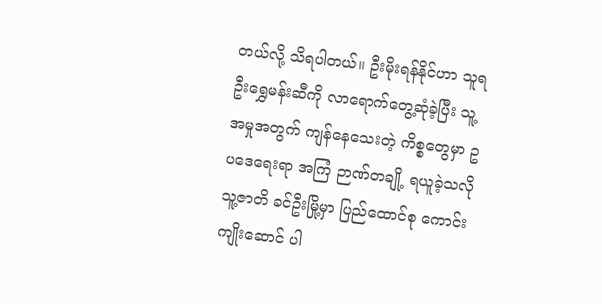တယ်လို့ သိရပါတယ်။ ဦးမိုးရန်နိုင်ဟာ သူရ ဦးရွှေမန်းဆီကို လာရောက်တွေ့ဆုံခဲ့ပြီး သူ့အမှုအတွက် ကျန်နေသေးတဲ့ ကိစ္စတွေမှာ ဥပဒေရေးရာ အကြံ ဉာဏ်တချို့ ရယူခဲ့သလို သူ့ဇာတိ ခင်ဦးမြို့မှာ ပြည်ထောင်စု ကောင်းကျိုးဆောင် ပါ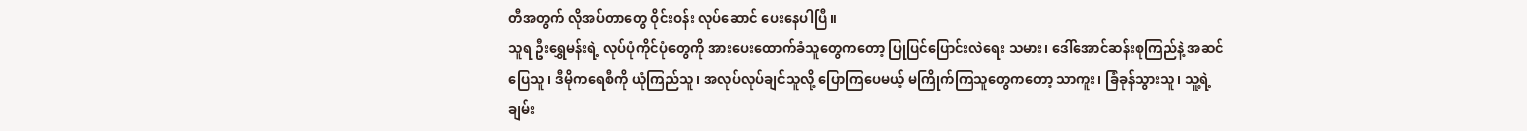တီအတွက် လိုအပ်တာတွေ ဝိုင်းဝန်း လုပ်ဆောင် ပေးနေပါပြီ။
သူရ ဦးရွှေမန်းရဲ့ လုပ်ပုံကိုင်ပုံတွေကို အားပေးထောက်ခံသူတွေကတော့ ပြုပြင်ပြောင်းလဲရေး သမား၊ ဒေါ်အောင်ဆန်းစုကြည်နဲ့ အဆင်ပြေသူ၊ ဒီမိုကရေစီကို ယုံကြည်သူ၊ အလုပ်လုပ်ချင်သူလို့ ပြောကြပေမယ့် မကြိုက်ကြသူတွေကတော့ သာကူး၊ ခြံခုန်သွားသူ၊ သူ့ရဲ့ ချမ်း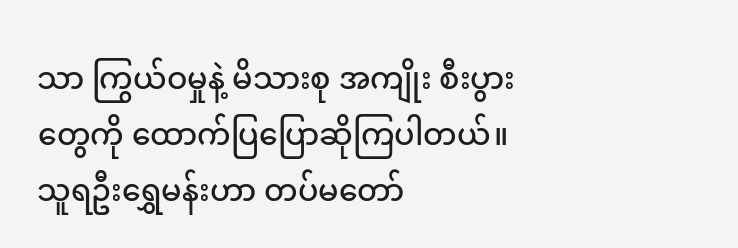သာ ကြွယ်ဝမှုနဲ့ မိသားစု အကျိုး စီးပွားတွေကို ထောက်ပြပြောဆိုကြပါတယ်။
သူရဦးရွှေမန်းဟာ တပ်မတော်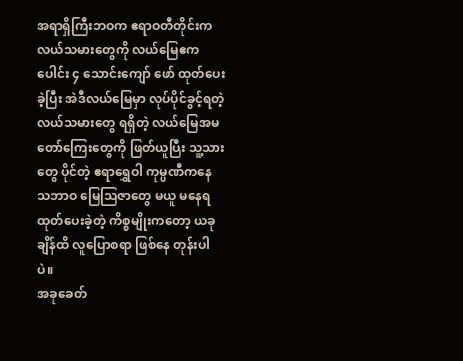အရာရှိကြီးဘဝက ဧရာဝတီတိုင်းက လယ်သမားတွေကို လယ်မြေဧကပေါင်း ၄ သောင်းကျော် ဖော် ထုတ်ပေးခဲ့ပြီး အဲဒီလယ်မြေမှာ လုပ်ပိုင်ခွင့်ရတဲ့ လယ်သမားတွေ ရရှိတဲ့ လယ်မြေအမတော်ကြေးတွေကို ဖြတ်ယူပြီး သူ့သားတွေ ပိုင်တဲ့ ဧရာရွှေဝါ ကုမ္ပဏီကနေ သဘာဝ မြေသြဇာတွေ မယူ မနေရ ထုတ်ပေးခဲ့တဲ့ ကိစ္စမျိုးကတော့ ယခုချိန်ထိ လူပြောစရာ ဖြစ်နေ တုန်းပါပဲ။
အခုခေတ်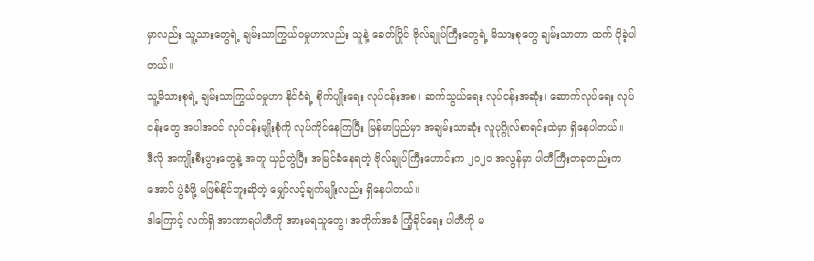မှာလည်း သူ့သားတွေရဲ့ ချမ်းသာကြွယ်ဝမှုဟာလည်း သူနဲ့ ခေတ်ပြိုင် ဗိုလ်ချုပ်ကြီးတွေရဲ့ မိသားစုတွေ ချမ်းသာတာ ထက် ပိုခဲ့ပါတယ်။
သူ့မိသားစုရဲ့ ချမ်းသာကြွယ်ဝမှုဟာ နိုင်ငံရဲ့ စိုက်ပျိုးရေး လုပ်ငန်းအစ၊ ဆက်သွယ်ရေး လုပ်ငန်းအဆုံး၊ ဆောက်လုပ်ရေး လုပ် ငန်းတွေ အပါအဝင် လုပ်ငန်းမျိုးစုံကို လုပ်ကိုင်နေကြပြီး မြန်မာပြည်မှာ အချမ်းသာဆုံး လူပုဂ္ဂိုလ်စာရင်းထဲမှာ ရှိနေပါတယ်။
ဒီလို အကျိုးစီးပွားတွေနဲ့ အတူ ယှဉ်တွဲပြီး အမြင်ခံနေရတဲ့ ဗိုလ်ချုပ်ကြီးဟောင်းက ၂၀၂၀ အလွန်မှာ ပါတီကြီးတခုတည်းက အောင် ပွဲခံဖို့ မဖြစ်နိုင်ဘူးဆိုတဲ့ မျှော်လင့်ချက်မျိုးလည်း ရှိနေပါတယ်။
ဒါကြောင့် လက်ရှိ အာဏာရပါတီကို အားမရသူတွေ၊ အတိုက်အခံ ကြံ့ခိုင်ရေး ပါတီကို မ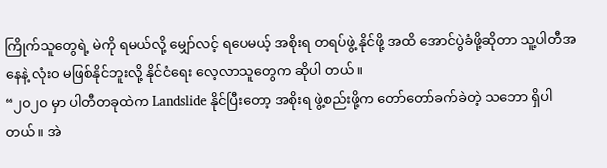ကြိုက်သူတွေရဲ့ မဲကို ရမယ်လို့ မျှော်လင့် ရပေမယ့် အစိုးရ တရပ်ဖွဲ့ နိုင်ဖို့ အထိ အောင်ပွဲခံဖို့ဆိုတာ သူ့ပါတီအနေနဲ့ လုံးဝ မဖြစ်နိုင်ဘူးလို့ နိုင်ငံရေး လေ့လာသူတွေက ဆိုပါ တယ်။
“၂၀၂၀ မှာ ပါတီတခုထဲက Landslide နိုင်ပြီးတော့ အစိုးရ ဖွဲ့စည်းဖို့က တော်တော်ခက်ခဲတဲ့ သဘော ရှိပါတယ်။ အဲ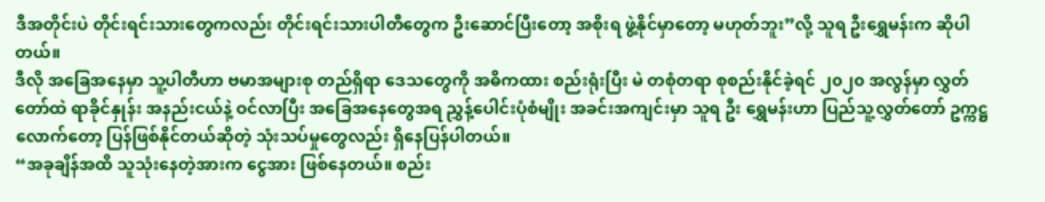ဒီအတိုင်းပဲ တိုင်းရင်းသားတွေကလည်း တိုင်းရင်းသားပါတီတွေက ဦးဆောင်ပြီးတော့ အစိုးရ ဖွဲ့နိုင်မှာတော့ မဟုတ်ဘူး”လို့ သူရ ဦးရွှေမန်းက ဆိုပါတယ်။
ဒီလို အခြေအနေမှာ သူ့ပါတီဟာ ဗမာအများစု တည်ရှိရာ ဒေသတွေကို အဓိကထား စည်းရုံးပြီး မဲ တစုံတရာ စုစည်းနိုင်ခဲ့ရင် ၂၀၂၀ အလွန်မှာ လွှတ်တော်ထဲ ရာခိုင်နှုန်း အနည်းငယ်နဲ့ ဝင်လာပြီး အခြေအနေတွေအရ ညွှန့်ပေါင်းပုံစံမျိုး အခင်းအကျင်းမှာ သူရ ဦး ရွှေမန်းဟာ ပြည်သူ့လွှတ်တော် ဥက္ကဋ္ဌလောက်တော့ ပြန်ဖြစ်နိုင်တယ်ဆိုတဲ့ သုံးသပ်မှုတွေလည်း ရှိနေပြန်ပါတယ်။
“အခုချိန်အထိ သူသုံးနေတဲ့အားက ငွေအား ဖြစ်နေတယ်။ စည်း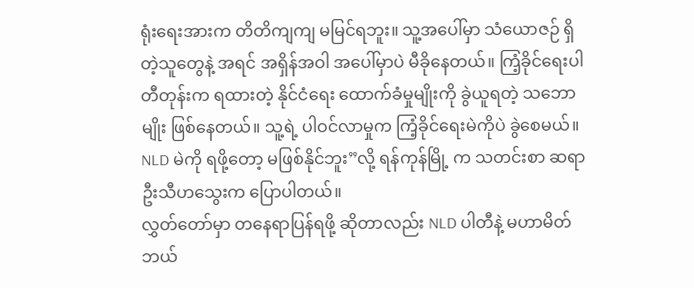ရုံးရေးအားက တိတိကျကျ မမြင်ရဘူး။ သူ့အပေါ်မှာ သံယောဇဉ် ရှိတဲ့သူတွေနဲ့ အရင် အရှိန်အဝါ အပေါ်မှာပဲ မီခိုနေတယ်။ ကြံ့ခိုင်ရေးပါတီတုန်းက ရထားတဲ့ နိုင်ငံရေး ထောက်ခံမှုမျိုးကို ခွဲယူရတဲ့ သဘောမျိုး ဖြစ်နေတယ်။ သူ့ရဲ့ ပါဝင်လာမှုက ကြံ့ခိုင်ရေးမဲကိုပဲ ခွဲစေမယ်။ NLD မဲကို ရဖို့တော့ မဖြစ်နိုင်ဘူး”လို့ ရန်ကုန်မြို့ က သတင်းစာ ဆရာ ဦးသီဟသွေးက ပြောပါတယ်။
လွှတ်တော်မှာ တနေရာပြန်ရဖို့ ဆိုတာလည်း NLD ပါတီနဲ့ မဟာမိတ် ဘယ်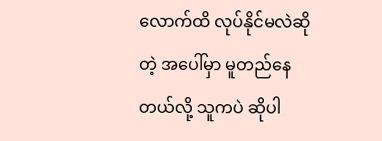လောက်ထိ လုပ်နိုင်မလဲဆိုတဲ့ အပေါ်မှာ မူတည်နေ တယ်လို့ သူကပဲ ဆိုပါ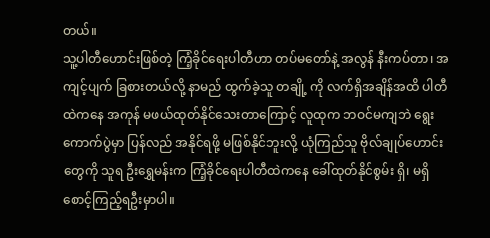တယ်။
သူ့ပါတီဟောင်းဖြစ်တဲ့ ကြံ့ခိုင်ရေးပါတီဟာ တပ်မတော်နဲ့ အလွန် နီးကပ်တာ၊ အကျင့်ပျက် ခြစားတယ်လို့ နာမည် ထွက်ခဲ့သူ တချို့ ကို လက်ရှိအချိန်အထိ ပါတီထဲကနေ အကုန် မဖယ်ထုတ်နိုင်သေးတာကြောင့် လူထုက ဘဝင်မကျဘဲ ရွေးကောက်ပွဲမှာ ပြန်လည် အနိုင်ရဖို့ မဖြစ်နိုင်ဘူးလို့ ယုံကြည်သူ ဗိုလ်ချုပ်ဟောင်းတွေကို သူရ ဦးရွှေမန်းက ကြံ့ခိုင်ရေးပါတီထဲကနေ ခေါ်ထုတ်နိုင်စွမ်း ရှိ၊ မရှိ စောင့်ကြည့်ရဦးမှာပါ။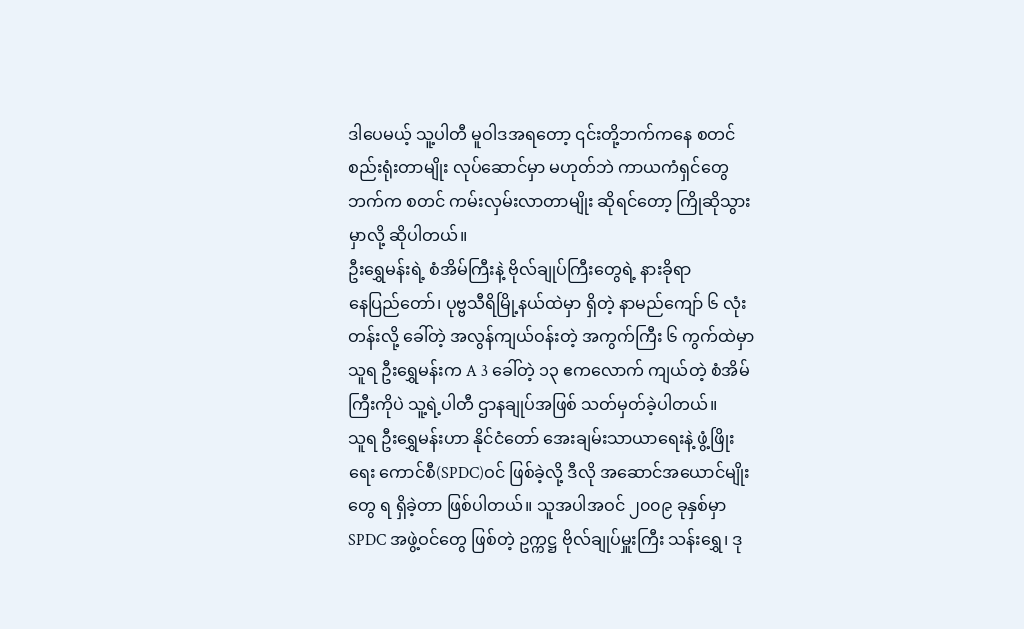ဒါပေမယ့် သူ့ပါတီ မူဝါဒအရတော့ ၎င်းတို့ဘက်ကနေ စတင် စည်းရုံးတာမျိုး လုပ်ဆောင်မှာ မဟုတ်ဘဲ ကာယကံရှင်တွေဘက်က စတင် ကမ်းလှမ်းလာတာမျိုး ဆိုရင်တော့ ကြိုဆိုသွားမှာလို့ ဆိုပါတယ်။
ဦးရွှေမန်းရဲ့ စံအိမ်ကြီးနဲ့ ဗိုလ်ချုပ်ကြီးတွေရဲ့ နားခိုရာ
နေပြည်တော်၊ ပုဗ္ဗသီရိမြို့နယ်ထဲမှာ ရှိတဲ့ နာမည်ကျော် ၆ လုံးတန်းလို့ ခေါ်တဲ့ အလွန်ကျယ်ဝန်းတဲ့ အကွက်ကြီး ၆ ကွက်ထဲမှာ သူရ ဦးရွှေမန်းက A 3 ခေါ်တဲ့ ၁၃ ဧကလောက် ကျယ်တဲ့ စံအိမ်ကြီးကိုပဲ သူ့ရဲ့ပါတီ ဌာနချုပ်အဖြစ် သတ်မှတ်ခဲ့ပါတယ်။
သူရ ဦးရွှေမန်းဟာ နိုင်ငံတော် အေးချမ်းသာယာရေးနဲ့ ဖွံ့ဖြိုးရေး ကောင်စီ(SPDC)ဝင် ဖြစ်ခဲ့လို့ ဒီလို အဆောင်အယောင်မျိုးတွေ ရ ရှိခဲ့တာ ဖြစ်ပါတယ်။ သူအပါအဝင် ၂၀၀၉ ခုနှစ်မှာ SPDC အဖွဲ့ဝင်တွေ ဖြစ်တဲ့ ဥက္ကဋ္ဌ ဗိုလ်ချုပ်မှူးကြီး သန်းရွှေ၊ ဒု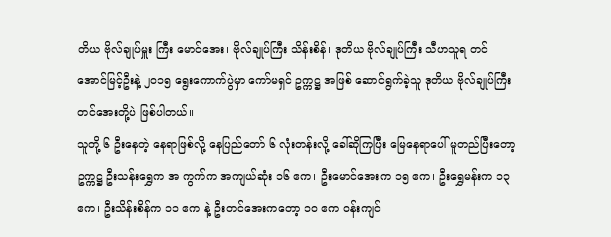တိယ ဗိုလ်ချုပ်မှူး ကြီး မောင်အေး၊ ဗိုလ်ချုပ်ကြီး သိန်းစိန်၊ ဒုတိယ ဗိုလ်ချုပ်ကြီး သီဟသူရ တင်အောင်မြင့်ဦးနဲ့ ၂၀၁၅ ရွေးကောက်ပွဲမှာ ကော်မရှင် ဥက္ကဋ္ဌ အဖြစ် ဆောင်ရွက်ခဲ့သူ ဒုတိယ ဗိုလ်ချုပ်ကြီး တင်အေးတို့ပဲ ဖြစ်ပါတယ်။
သူတို့ ၆ ဦးနေတဲ့ နေရာဖြစ်လို့ နေပြည်တော် ၆ လုံးတန်းလို့ ခေါ်ဆိုကြပြီး မြေနေရာပေါ် မူတည်ပြီးတော့ ဥက္ကဋ္ဌ ဦးသန်းရွှေက အ ကွက်က အကျယ်ဆုံး ၁၆ ဧက၊ ဦးမောင်အေးက ၁၅ ဧက၊ ဦးရွှေမန်းက ၁၃ ဧက၊ ဦးသိန်းစိန်က ၁၁ ဧက နဲ့ ဦးတင်အေးကတော့ ၁၀ ဧက ဝန်းကျင်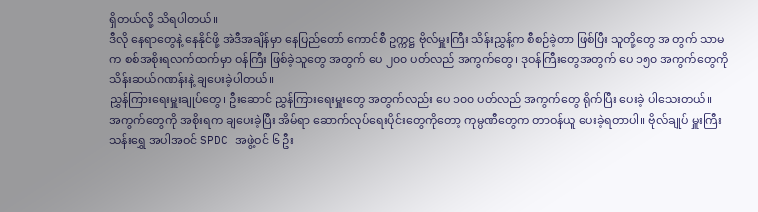ရှိတယ်လို့ သိရပါတယ်။
ဒီလို နေရာတွေနဲ့ နေနိုင်ဖို့ အဲဒီအချိန်မှာ နေပြည်တော် ကောင်စီ ဥက္ကဋ္ဌ ဗိုလ်မှူးကြီး သိန်းညွှန့်က စီစဉ်ခဲ့တာ ဖြစ်ပြီး သူတို့တွေ အ တွက် သာမက စစ်အစိုးရလက်ထက်မှာ ဝန်ကြီး ဖြစ်ခဲ့သူတွေ အတွက် ပေ ၂၀၀ ပတ်လည် အကွက်တွေ၊ ဒုဝန်ကြီးတွေအတွက် ပေ ၁၅၀ အကွက်တွေကို သိန်းဆယ်ဂဏန်းနဲ့ ချပေးခဲ့ပါတယ်။
ညွှန်ကြားရေးမှူးချုပ်တွေ၊ ဦးဆောင် ညွှန်ကြားရေးမှူးတွေ အတွက်လည်း ပေ ၁၀၀ ပတ်လည် အကွက်တွေ ရိုက်ပြီး ပေးခဲ့ ပါသေးတယ်။
အကွက်တွေကို အစိုးရက ချပေးခဲ့ပြီး အိမ်ရာ ဆောက်လုပ်ရေးပိုင်းတွေကိုတော့ ကုမ္ပဏီတွေက တာဝန်ယူ ပေးခဲ့ရတာပါ။ ဗိုလ်ချုပ် မှူးကြီး သန်းရွှေ အပါအဝင် SPDC အဖွဲ့ဝင် ၆ ဦး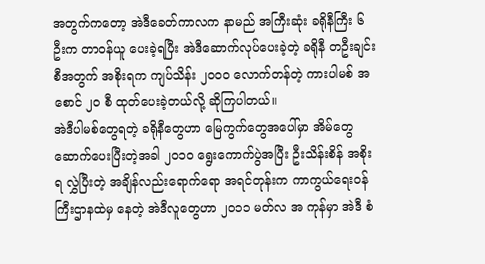အတွက်ကတော့ အဲဒီခေတ်ကာလက နာမည် အကြီးဆုံး ခရိုနီကြီး ၆ ဦးက တာဝန်ယူ ပေးခဲ့ရပြီး အဲဒီဆောက်လုပ်ပေးခဲ့တဲ့ ခရိုနီ တဦးချင်းစီအတွက် အစိုးရက ကျပ်သိန်း ၂၀၀၀ လောက်တန်တဲ့ ကားပါမစ် အစောင် ၂၀ စီ ထုတ်ပေးခဲ့တယ်လို့ ဆိုကြပါတယ်။
အဲဒီပါမစ်တွေရတဲ့ ခရိုနီတွေဟာ မြေကွက်တွေအပေါ်မှာ အိမ်တွေ ဆောက်ပေးပြီးတဲ့အခါ ၂၀၁၀ ရွေးကောက်ပွဲအပြီး ဦးသိန်းစိန် အစိုးရ လွှဲပြီးတဲ့ အချိန်လည်းရောက်ရော အရင်တုန်းက ကာကွယ်ရေးဝန်ကြီးဌာနထဲမှ နေတဲ့ အဲဒီလူတွေဟာ ၂၀၁၁ မတ်လ အ ကုန်မှာ အဲဒီ စံ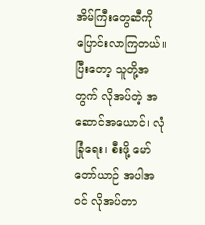အိမ်ကြီးတွေဆီကို ပြောင်းလာကြတယ်။
ပြီးတော့ သူတို့အတွက် လိုအပ်တဲ့ အဆောင်အယောင်၊ လုံခြုံရေး၊ စီးဖို့ မော်တော်ယာဉ် အပါအဝင် လိုအပ်တာ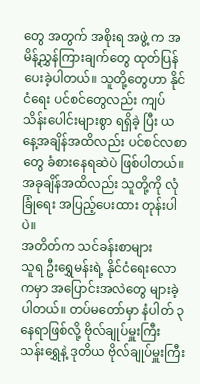တွေ အတွက် အစိုးရ အဖွဲ့ က အမိန့်ညွှန်ကြားချက်တွေ ထုတ်ပြန်ပေးခဲ့ပါတယ်။ သူတို့တွေဟာ နိုင်ငံရေး ပင်စင်တွေလည်း ကျပ်သိန်းပေါင်းများစွာ ရရှိခဲ့ ပြီး ယနေ့အချိန်အထိလည်း ပင်စင်လစာတွေ ခံစားနေရဆဲပဲ ဖြစ်ပါတယ်။ အခုချိန်အထိလည်း သူတို့ကို လုံခြုံရေး အပြည့်ပေးထား တုန်းပါပဲ။
အတိတ်က သင်ခန်းစာများ
သူရ ဦးရွှေမန်းရဲ့ နိုင်ငံရေးလောကမှာ အပြောင်းအလဲတွေ များခဲ့ပါတယ်။ တပ်မတော်မှာ နံပါတ် ၃ နေရာဖြစ်လို့ ဗိုလ်ချုပ်မှူးကြီး သန်းရွှေနဲ့ ဒုတိယ ဗိုလ်ချုပ်မှူးကြီး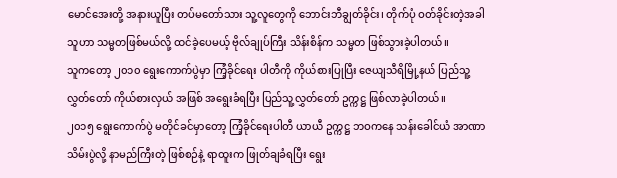မောင်အေးတို့ အနားယူပြီး တပ်မတော်သား သူ့လူတွေကို ဘောင်းဘီချွတ်ခိုင်း၊ တိုက်ပုံ ဝတ်ခိုင်းတဲ့အခါ သူဟာ သမ္မတဖြစ်မယ်လို့ ထင်ခဲ့ပေမယ့် ဗိုလ်ချုပ်ကြီး သိန်းစိန်က သမ္မတ ဖြစ်သွားခဲ့ပါတယ်။
သူကတော့ ၂၀၁၀ ရွေးကောက်ပွဲမှာ ကြံ့ခိုင်ရေး ပါတီကို ကိုယ်စားပြုပြီး ဇေယျသီရိမြို့နယ် ပြည်သူ့လွှတ်တော် ကိုယ်စားလှယ် အဖြစ် အရွေးခံရပြီး ပြည်သူ့လွှတ်တော် ဥက္ကဋ္ဌ ဖြစ်လာခဲ့ပါတယ်။
၂၀၁၅ ရွေးကောက်ပွဲ မတိုင်ခင်မှာတော့ ကြံ့ခိုင်ရေးပါတီ ယာယီ ဥက္ကဋ္ဌ ဘဝကနေ သန်းခေါင်ယံ အာဏာသိမ်းပွဲလို့ နာမည်ကြီးတဲ့ ဖြစ်စဉ်နဲ့ ရာထူးက ဖြုတ်ချခံရပြီး ရွေး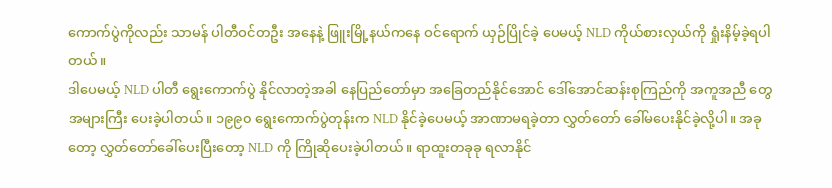ကောက်ပွဲကိုလည်း သာမန် ပါတီဝင်တဦး အနေနဲ့ ဖြူးမြို့နယ်ကနေ ဝင်ရောက် ယှဉ်ပြိုင်ခဲ့ ပေမယ့် NLD ကိုယ်စားလှယ်ကို ရှုံးနိမ့်ခဲ့ရပါတယ်။
ဒါပေမယ့် NLD ပါတီ ရွေးကောက်ပွဲ နိုင်လာတဲ့အခါ နေပြည်တော်မှာ အခြေတည်နိုင်အောင် ဒေါ်အောင်ဆန်းစုကြည်ကို အကူအညီ တွေ အများကြီး ပေးခဲ့ပါတယ်။ ၁၉၉၀ ရွေးကောက်ပွဲတုန်းက NLD နိုင်ခဲ့ပေမယ့် အာဏာမရခဲ့တာ လွှတ်တော် ခေါ်မပေးနိုင်ခဲ့လို့ပါ။ အခုတော့ လွှတ်တော်ခေါ်ပေးပြီးတော့ NLD ကို ကြိုဆိုပေးခဲ့ပါတယ်။ ရာထူးတခုခု ရလာနိုင်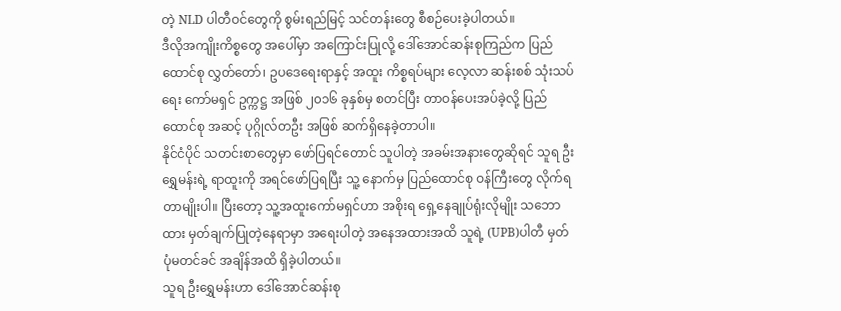တဲ့ NLD ပါတီဝင်တွေကို စွမ်းရည်မြင့် သင်တန်းတွေ စီစဉ်ပေးခဲ့ပါတယ်။
ဒီလိုအကျိုးကိစ္စတွေ အပေါ်မှာ အကြောင်းပြုလို့ ဒေါ်အောင်ဆန်းစုကြည်က ပြည်ထောင်စု လွှတ်တော်၊ ဥပဒေရေးရာနှင့် အထူး ကိစ္စရပ်များ လေ့လာ ဆန်းစစ် သုံးသပ်ရေး ကော်မရှင် ဥက္ကဋ္ဌ အဖြစ် ၂၀၁၆ ခုနှစ်မှ စတင်ပြီး တာဝန်ပေးအပ်ခဲ့လို့ ပြည်ထောင်စု အဆင့် ပုဂ္ဂိုလ်တဦး အဖြစ် ဆက်ရှိနေခဲ့တာပါ။
နိုင်ငံပိုင် သတင်းစာတွေမှာ ဖော်ပြရင်တောင် သူပါတဲ့ အခမ်းအနားတွေဆိုရင် သူရ ဦးရွှေမန်းရဲ့ ရာထူးကို အရင်ဖော်ပြရပြီး သူ့ နောက်မှ ပြည်ထောင်စု ဝန်ကြီးတွေ လိုက်ရတာမျိုးပါ။ ပြီးတော့ သူ့အထူးကော်မရှင်ဟာ အစိုးရ ရှေ့နေချုပ်ရုံးလိုမျိုး သဘော ထား မှတ်ချက်ပြုတဲ့နေရာမှာ အရေးပါတဲ့ အနေအထားအထိ သူရဲ့ (UPB)ပါတီ မှတ်ပုံမတင်ခင် အချိန်အထိ ရှိခဲ့ပါတယ်။
သူရ ဦးရွှေမန်းဟာ ဒေါ်အောင်ဆန်းစု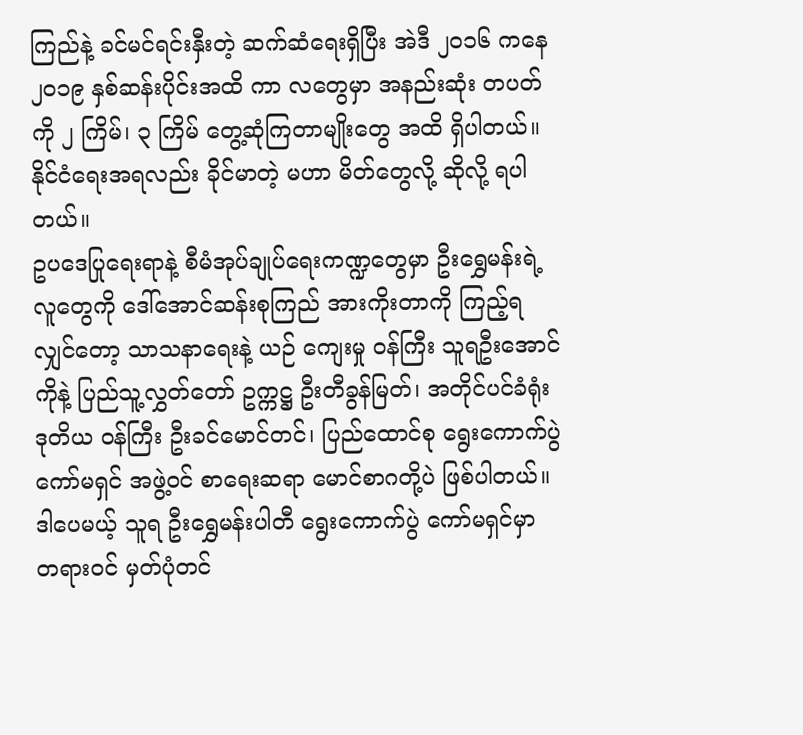ကြည်နဲ့ ခင်မင်ရင်းနှီးတဲ့ ဆက်ဆံရေးရှိပြီး အဲဒီ ၂၀၁၆ ကနေ ၂၀၁၉ နှစ်ဆန်းပိုင်းအထိ ကာ လတွေမှာ အနည်းဆုံး တပတ်ကို ၂ ကြိမ်၊ ၃ ကြိမ် တွေ့ဆုံကြတာမျိုးတွေ အထိ ရှိပါတယ်။ နိုင်ငံရေးအရလည်း ခိုင်မာတဲ့ မဟာ မိတ်တွေလို့ ဆိုလို့ ရပါတယ်။
ဥပဒေပြုရေးရာနဲ့ စီမံအုပ်ချုပ်ရေးကဏ္ဍတွေမှာ ဦးရွှေမန်းရဲ့ လူတွေကို ဒေါ်အောင်ဆန်းစုကြည် အားကိုးတာကို ကြည့်ရလျှင်တော့ သာသနာရေးနဲ့ ယဉ် ကျေးမှု ဝန်ကြီး သူရဦးအောင်ကိုနဲ့ ပြည်သူ့လွှတ်တော် ဥက္ကဋ္ဌ ဦးတီခွန်မြတ်၊ အတိုင်ပင်ခံရုံး ဒုတိယ ဝန်ကြီး ဦးခင်မောင်တင်၊ ပြည်ထောင်စု ရွေးကောက်ပွဲ ကော်မရှင် အဖွဲ့ဝင် စာရေးဆရာ မောင်စာဂတို့ပဲ ဖြစ်ပါတယ်။
ဒါပေမယ့် သူရ ဦးရွှေမန်းပါတီ ရွေးကောက်ပွဲ ကော်မရှင်မှာ တရားဝင် မှတ်ပုံတင်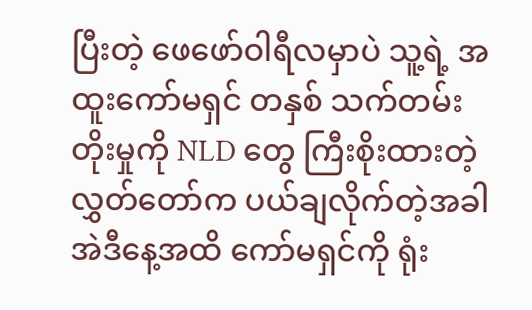ပြီးတဲ့ ဖေဖော်ဝါရီလမှာပဲ သူ့ရဲ့ အထူးကော်မရှင် တနှစ် သက်တမ်းတိုးမှုကို NLD တွေ ကြီးစိုးထားတဲ့ လွှတ်တော်က ပယ်ချလိုက်တဲ့အခါ အဲဒီနေ့အထိ ကော်မရှင်ကို ရုံး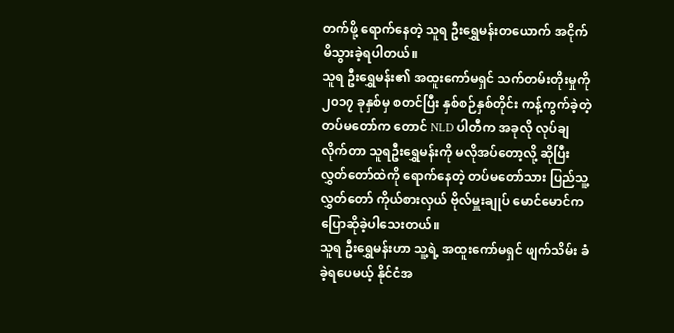တက်ဖို့ ရောက်နေတဲ့ သူရ ဦးရွှေမန်းတယောက် အငိုက်မိသွားခဲ့ရပါတယ်။
သူရ ဦးရွှေမန်း၏ အထူးကော်မရှင် သက်တမ်းတိုးမှုကို ၂၀၁၇ ခုနှစ်မှ စတင်ပြီး နှစ်စဉ်နှစ်တိုင်း ကန့်ကွက်ခဲ့တဲ့ တပ်မတော်က တောင် NLD ပါတီက အခုလို လုပ်ချလိုက်တာ သူရဦးရွှေမန်းကို မလိုအပ်တော့လို့ ဆိုပြီး လွှတ်တော်ထဲကို ရောက်နေတဲ့ တပ်မတော်သား ပြည်သူ့လွှတ်တော် ကိုယ်စားလှယ် ဗိုလ်မှူးချုပ် မောင်မောင်က ပြောဆိုခဲ့ပါသေးတယ်။
သူရ ဦးရွှေမန်းဟာ သူ့ရဲ့ အထူးကော်မရှင် ဖျက်သိမ်း ခံခဲ့ရပေမယ့် နိုင်ငံအ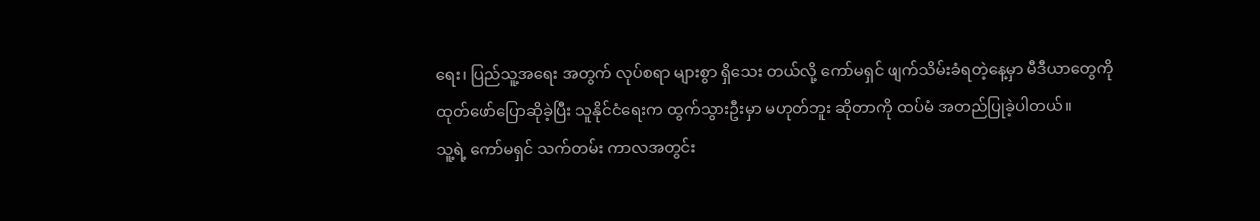ရေး၊ ပြည်သူ့အရေး အတွက် လုပ်စရာ များစွာ ရှိသေး တယ်လို့ ကော်မရှင် ဖျက်သိမ်းခံရတဲ့နေ့မှာ မီဒီယာတွေကို ထုတ်ဖော်ပြောဆိုခဲ့ပြီး သူနိုင်ငံရေးက ထွက်သွားဦးမှာ မဟုတ်ဘူး ဆိုတာကို ထပ်မံ အတည်ပြုခဲ့ပါတယ်။
သူ့ရဲ့ ကော်မရှင် သက်တမ်း ကာလအတွင်း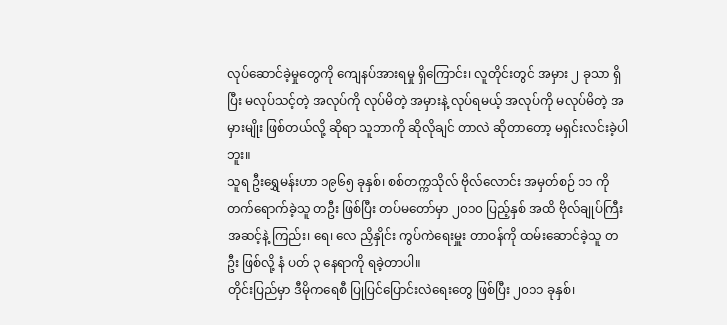လုပ်ဆောင်ခဲ့မှုတွေကို ကျေနပ်အားရမှု ရှိကြောင်း၊ လူတိုင်းတွင် အမှား ၂ ခုသာ ရှိပြီး မလုပ်သင့်တဲ့ အလုပ်ကို လုပ်မိတဲ့ အမှားနဲ့ လုပ်ရမယ့် အလုပ်ကို မလုပ်မိတဲ့ အမှားမျိုး ဖြစ်တယ်လို့ ဆိုရာ သူဘာကို ဆိုလိုချင် တာလဲ ဆိုတာတော့ မရှင်းလင်းခဲ့ပါဘူး။
သူရ ဦးရွှေမန်းဟာ ၁၉၆၅ ခုနှစ်၊ စစ်တက္ကသိုလ် ဗိုလ်လောင်း အမှတ်စဉ် ၁၁ ကို တက်ရောက်ခဲ့သူ တဦး ဖြစ်ပြီး တပ်မတော်မှာ ၂၀၁၀ ပြည့်နှစ် အထိ ဗိုလ်ချုပ်ကြီး အဆင့်နဲ့ ကြည်း၊ ရေ၊ လေ ညှိနှိုင်း ကွပ်ကဲရေးမှူး တာဝန်ကို ထမ်းဆောင်ခဲ့သူ တဦး ဖြစ်လို့ နံ ပတ် ၃ နေရာကို ရခဲ့တာပါ။
တိုင်းပြည်မှာ ဒီမိုကရေစီ ပြုပြင်ပြောင်းလဲရေးတွေ ဖြစ်ပြီး ၂၀၁၁ ခုနှစ်၊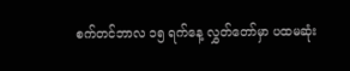စက်တင်ဘာလ ၁၅ ရက်နေ့ လွှတ်တော်မှာ ပထမဆုံး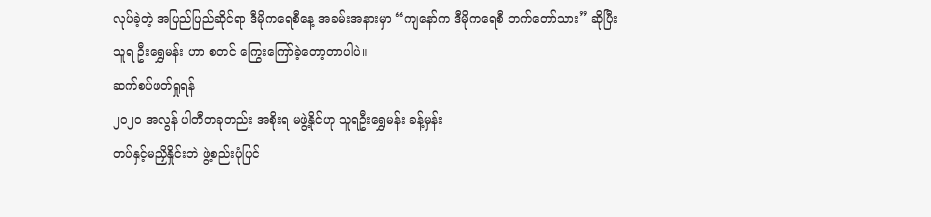လုပ်ခဲ့တဲ့ အပြည်ပြည်ဆိုင်ရာ ဒီမိုကရေစီနေ့ အခမ်းအနားမှာ “ကျနော်က ဒီမိုကရေစီ ဘက်တော်သား” ဆိုပြီး သူရ ဦးရွှေမန်း ဟာ စတင် ကြွေးကြော်ခဲ့တော့တာပါပဲ။
ဆက်စပ်ဖတ်ရှုရန်
၂၀၂၀ အလွန် ပါတီတခုတည်း အစိုးရ မဖွဲ့နိုင်ဟု သူရဦးရွှေမန်း ခန့်မှန်း
တပ်နှင့်မညှိနှိုင်းဘဲ ဖွဲ့စည်းပုံပြင်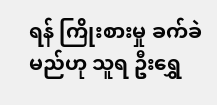ရန် ကြိုးစားမှု ခက်ခဲမည်ဟု သူရ ဦးရွှေ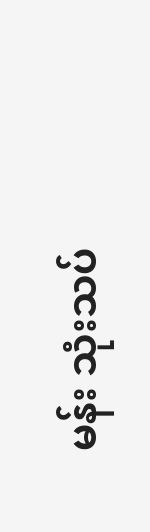မန်း သုံးသပ်